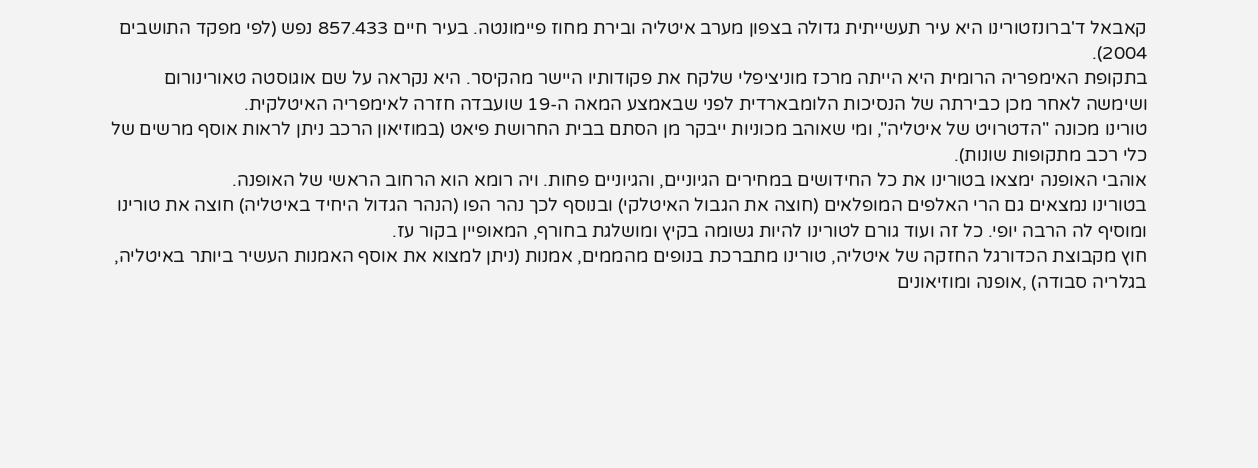קאבאל ד'ברונזטורינו היא עיר תעשייתית גדולה בצפון מערב איטליה ובירת מחוז פיימונטה. בעיר חיים 857.433 נפש (לפי מפקד התושבים 2004).
בתקופת האימפריה הרומית היא הייתה מרכז מוניציפלי שלקח את פקודותיו היישר מהקיסר. היא נקראה על שם אוגוסטה טאורינורום ושימשה לאחר מכן כבירתה של הנסיכות הלומבארדית לפני שבאמצע המאה ה-19 שועבדה חזרה לאימפריה האיטלקית.
טורינו מכונה "הדטרויט של איטליה", ומי שאוהב מכוניות ייבקר מן הסתם בבית החרושת פיאט (במוזיאון הרכב ניתן לראות אוסף מרשים של כלי רכב מתקופות שונות).
אוהבי האופנה ימצאו בטורינו את כל החידושים במחירים הגיוניים, והגיוניים פחות. ויה רומא הוא הרחוב הראשי של האופנה.
בטורינו נמצאים גם הרי האלפים המופלאים (חוצה את הגבול האיטלקי) ובנוסף לכך נהר הפו (הנהר הגדול היחיד באיטליה) חוצה את טורינו ומוסיף לה הרבה יופי. כל זה ועוד גורם לטורינו להיות גשומה בקיץ ומושלגת בחורף, המאופיין בקור עז.
חוץ מקבוצת הכדורגל החזקה של איטליה, טורינו מתברכת בנופים מהממים, אמנות (ניתן למצוא את אוסף האמנות העשיר ביותר באיטליה, בגלריה סבודה) ,אופנה ומוזיאונים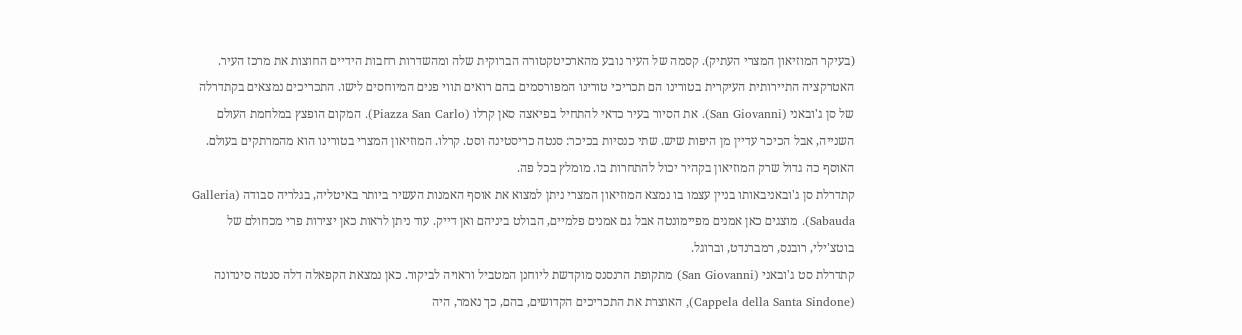(בעיקר המוזיאון המצרי העתיק). קסמה של העיר נובע מהארכיטקטורה הברוקית שלה ומהשדרות רחבות הידיים החוצות את מרכז העיר.
האטרקציה התיירותית העיקרית בטורינו הם תכריכי טורינו המפורסמים בהם רואים תווי פנים המיוחסים לישו. התכריכים נמצאים בקתדרלה של סן ג'ובאני (San Giovanni). את הסיור בעיר כדאי להתחיל בפיאצה סאן קרלו (Piazza San Carlo). המקום הופצץ במלחמת העולם השנייה, אבל הכיכר עדיין מן היפות שיש. שתי כנסיות בכיכר: סנטה כריסטינה וסט. קרלו. המוזיאון המצרי בטורינו הוא מהמרתקים בעולם. האוסף כה גדול שרק המוזיאון בקהיר יכול להתחרות בו. מומלץ בכל פה.
קתדרלת סן ג'ובאניבאותו בניין עצמו בו נמצא המוזיאון המצרי ניתן למצוא את אוסף האמנות העשיר ביותר באיטליה, בגלריה סבודה (Galleria Sabauda). מוצגים כאן אמנים מפיימונטה אבל גם אמנים פלמיים, הבולט ביניהם ואן דייק. עוד ניתן לראות כאן יצירות פרי מכחולם של בוטצ'ילי, רובנס, רמברנדט, וברוגל.
קתדרלת סט ג'ובאני (San Giovanni) מתקופת הרנסנס מוקדשת ליוחנן המטביל וראויה לביקור. כאן נמצאת הקפאלה דלה סנטה סינדונה (Cappela della Santa Sindone), האוצרת את התכריכים הקדושים, בהם, כך נאמר, היה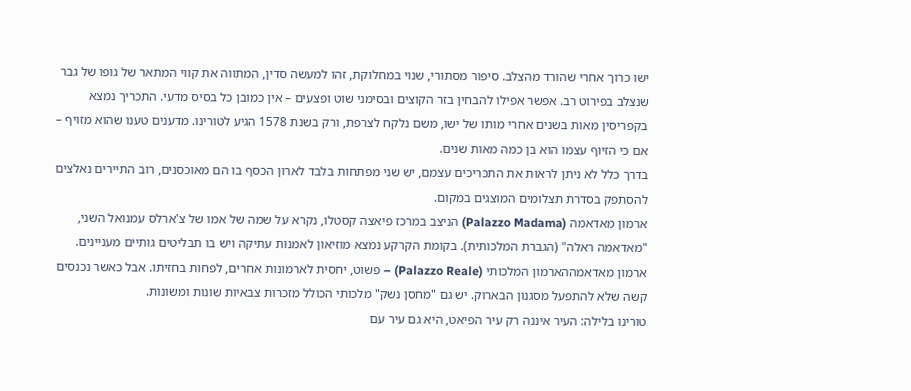ישו כרוך אחרי שהורד מהצלב. סיפור מסתורי, שנוי במחלוקת, זהו למעשה סדין, המתווה את קווי המתאר של גופו של גבר שנצלב בפירוט רב. אפשר אפילו להבחין בזר הקוצים ובסימני שוט ופצעים – אין כמובן כל בסיס מדעי. התכריך נמצא בקפריסין מאות בשנים אחרי מותו של ישו, משם נלקח לצרפת, ורק בשנת 1578 הגיע לטורינו. מדענים טענו שהוא מזויף – אם כי הזיוף עצמו הוא בן כמה מאות שנים.
בדרך כלל לא ניתן לראות את התכריכים עצמם, יש שני מפתחות בלבד לארון הכסף בו הם מאוכסנים, רוב התיירים נאלצים להסתפק בסדרת תצלומים המוצגים במקום.
ארמון מאדאמה (Palazzo Madama) הניצב במרכז פיאצה קסטלו, נקרא על שמה של אמו של צ'ארלס עמנואל השני, "מאדאמה ראלה" (הגברת המלכותית). בקומת הקרקע נמצא מוזיאון לאמנות עתיקה ויש בו תבליטים גותיים מעניינים.
ארמון מאדאמההארמון המלכותי (Palazzo Reale) – פשוט, יחסית לארמונות אחרים, לפחות בחזיתו. אבל כאשר נכנסים קשה שלא להתפעל מסגנון הבארוק. יש גם "מחסן נשק" מלכותי הכולל מזכרות צבאיות שונות ומשונות.
טורינו בלילה: העיר איננה רק עיר הפיאט, היא גם עיר עם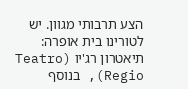הצע תרבותי מגוון. יש לטורינו בית אופרה: תיאטרון רג'יו (Teatro Regio), בנוסף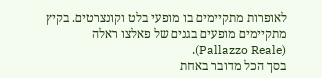לאופרות מתקיימים בו מופעי בלט וקונצרטים. בקיץ מתקיימים מופעים בגנים של פאלצו ראלה (Pallazzo Reale).
בסך הכל מדובר באחת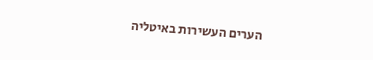הערים העשירות באיטליה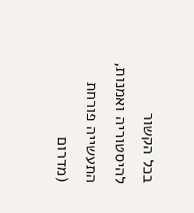בכל הקשור להיסטוריה ואמנות, התעשייה פורחת (מדרום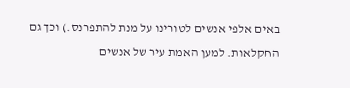באים אלפי אנשים לטורינו על מנת להתפרנס.) וכך גם החקלאות. למען האמת עיר של אנשים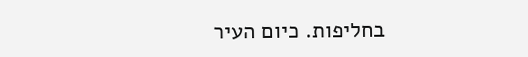בחליפות. כיום העיר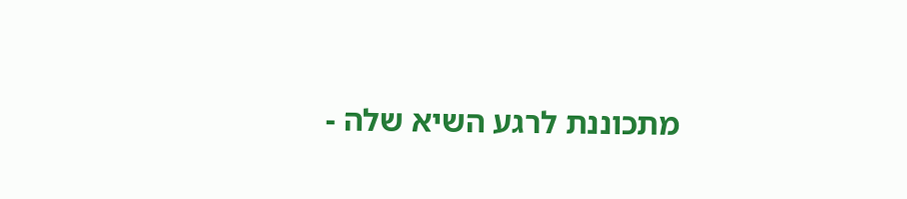מתכוננת לרגע השיא שלה -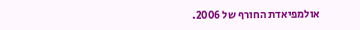אולמפיאדת החורף של 2006.